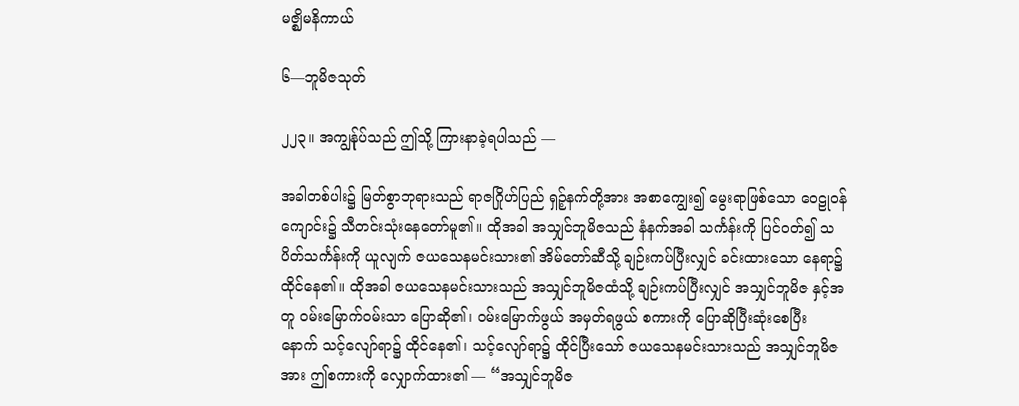မဇ္ဈိမနိကာယ်

၆—ဘူမိဇသုတ်

၂၂၃။ အကျွန်ုပ်သည် ဤသို့ ကြားနာခဲ့ရပါသည် —

အခါတစ်ပါး၌ မြတ်စွာဘုရားသည် ရာဇဂြိုဟ်ပြည် ရှဉ့်နက်တို့အား အစာကျွေး၍ မွေးရာဖြစ်သော ဝေဠုဝန်ကျောင်း၌ သီတင်းသုံးနေတော်မူ၏။ ထိုအခါ အသျှင်ဘူမိဇသည် နံနက်အခါ သင်္ကန်းကို ပြင်ဝတ်၍ သပိတ်သင်္ကန်းကို ယူလျက် ဇယသေနမင်းသား၏ အိမ်တော်ဆီသို့ ချဉ်းကပ်ပြီးလျှင် ခင်းထားသော နေရာ၌ ထိုင်နေ၏။ ထိုအခါ ဇယသေနမင်းသားသည် အသျှင်ဘူမိဇထံသို့ ချဉ်းကပ်ပြီးလျှင် အသျှင်ဘူမိဇ နှင့်အတူ ဝမ်းမြောက်ဝမ်းသာ ပြောဆို၏၊ ဝမ်းမြောက်ဖွယ် အမှတ်ရဖွယ် စကားကို ပြောဆိုပြီးဆုံးစေပြီး နောက် သင့်လျော်ရာ၌ ထိုင်နေ၏၊ သင့်လျော်ရာ၌ ထိုင်ပြီးသော် ဇယသေနမင်းသားသည် အသျှင်ဘူမိဇ အား ဤစကားကို လျှောက်ထား၏ — “အသျှင်ဘူမိဇ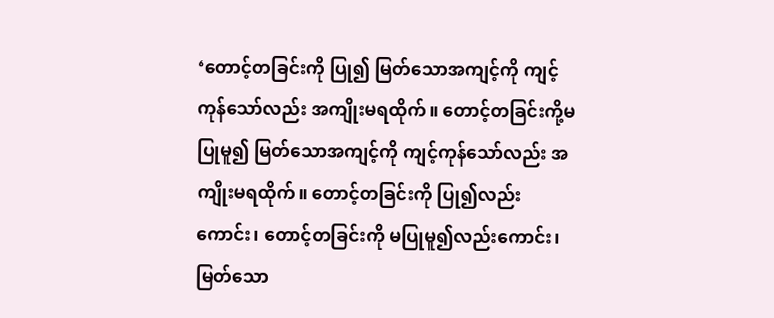‘တောင့်တခြင်းကို ပြု၍ မြတ်သောအကျင့်ကို ကျင့်ကုန်သော်လည်း အကျိုးမရထိုက်။ တောင့်တခြင်းကို့မပြုမူ၍ မြတ်သောအကျင့်ကို ကျင့်ကုန်သော်လည်း အကျိုးမရထိုက်။ တောင့်တခြင်းကို ပြု၍လည်းကောင်း၊ တောင့်တခြင်းကို မပြုမူ၍လည်းကောင်း၊ မြတ်သော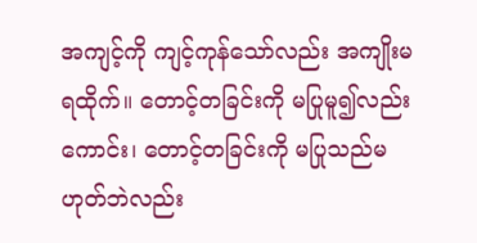အကျင့်ကို ကျင့်ကုန်သော်လည်း အကျိုးမရထိုက်။ တောင့်တခြင်းကို မပြုမူ၍လည်းကောင်း၊ တောင့်တခြင်းကို မပြုသည်မဟုတ်ဘဲလည်း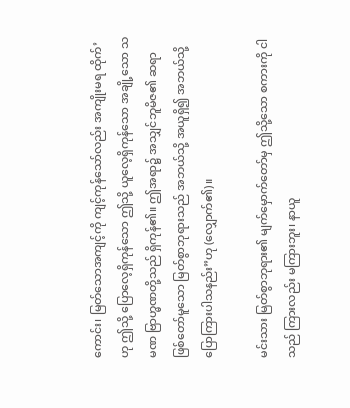ကောင်း၊ မြတ်သောအကျင့်ကို ကျင့်ကုန်သော်လည်း အကျိုးမရ ထိုက်’ဟု ဤသို့ ပြောလေ့ရှိကုန်သော ဤသို့ ယူလေ့ရှိကုန်သော အချို့သော သမဏ ဗြာဟ္မဏတို့သည် ရှိကုန်၏။ ဤအရာ၌ အသျှင်ဘူမိဇ၏ ဆရာဖြစ်တော်မူသော မြတ်စွာဘုရားသည် အဘယ်သို့ အယူရှိ၍ အဘယ်သို့ ပြောကြားပါသနည်း”ဟု (လျှောက်၏)။

မင်းသား မြတ်စွာဘုရား၏ မျက်မှောက်တော်မှ ဤသို့သော စကားကို ငါသည် ကြားလည်း မကြားဘူး၊ နာယူ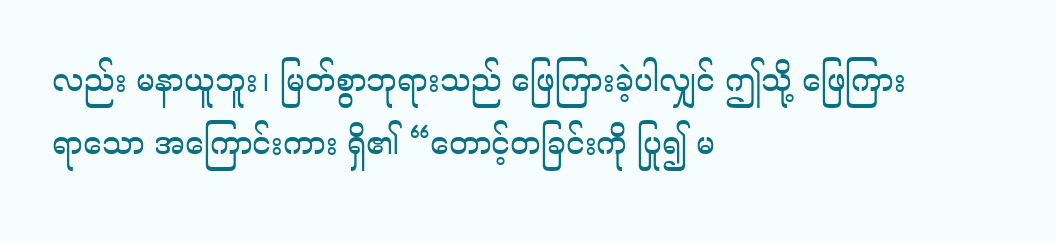လည်း မနာယူဘူး၊ မြတ်စွာဘုရားသည် ဖြေကြားခဲ့ပါလျှင် ဤသို့ ဖြေကြားရာသော အကြောင်းကား ရှိ၏ “တောင့်တခြင်းကို ပြု၍ မ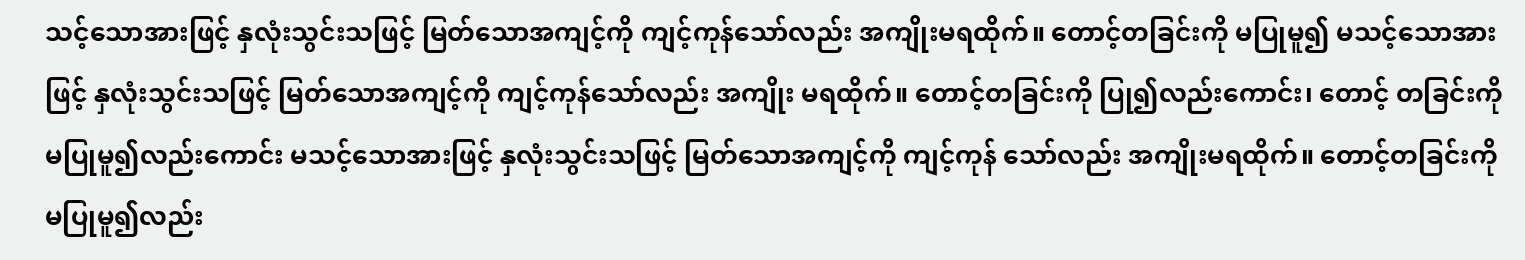သင့်သောအားဖြင့် နှလုံးသွင်းသဖြင့် မြတ်သောအကျင့်ကို ကျင့်ကုန်သော်လည်း အကျိုးမရထိုက်။ တောင့်တခြင်းကို မပြုမူ၍ မသင့်သောအားဖြင့် နှလုံးသွင်းသဖြင့် မြတ်သောအကျင့်ကို ကျင့်ကုန်သော်လည်း အကျိုး မရထိုက်။ တောင့်တခြင်းကို ပြု၍လည်းကောင်း၊ တောင့် တခြင်းကို မပြုမူ၍လည်းကောင်း မသင့်သောအားဖြင့် နှလုံးသွင်းသဖြင့် မြတ်သောအကျင့်ကို ကျင့်ကုန် သော်လည်း အကျိုးမရထိုက်။ တောင့်တခြင်းကို မပြုမူ၍လည်း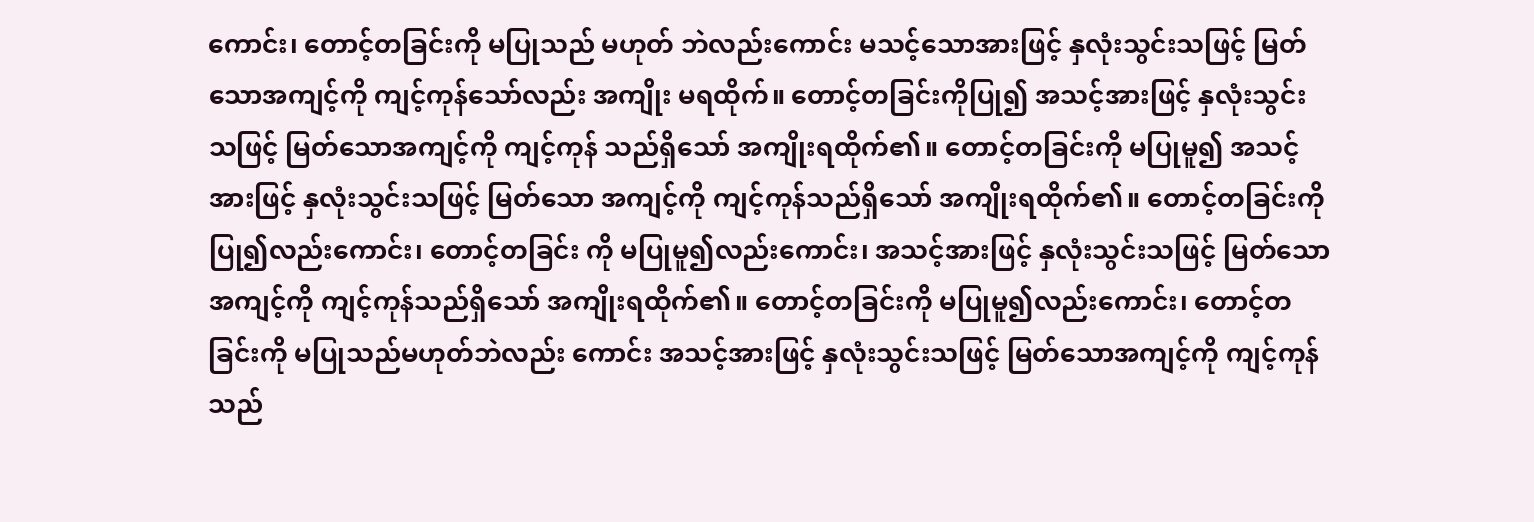ကောင်း၊ တောင့်တခြင်းကို မပြုသည် မဟုတ် ဘဲလည်းကောင်း မသင့်သောအားဖြင့် နှလုံးသွင်းသဖြင့် မြတ်သောအကျင့်ကို ကျင့်ကုန်သော်လည်း အကျိုး မရထိုက်။ တောင့်တခြင်းကိုပြု၍ အသင့်အားဖြင့် နှလုံးသွင်းသဖြင့် မြတ်သောအကျင့်ကို ကျင့်ကုန် သည်ရှိသော် အကျိုးရထိုက်၏။ တောင့်တခြင်းကို မပြုမူ၍ အသင့်အားဖြင့် နှလုံးသွင်းသဖြင့် မြတ်သော အကျင့်ကို ကျင့်ကုန်သည်ရှိသော် အကျိုးရထိုက်၏။ တောင့်တခြင်းကို ပြု၍လည်းကောင်း၊ တောင့်တခြင်း ကို မပြုမူ၍လည်းကောင်း၊ အသင့်အားဖြင့် နှလုံးသွင်းသဖြင့် မြတ်သော အကျင့်ကို ကျင့်ကုန်သည်ရှိသော် အကျိုးရထိုက်၏။ တောင့်တခြင်းကို မပြုမူ၍လည်းကောင်း၊ တောင့်တခြင်းကို မပြုသည်မဟုတ်ဘဲလည်း ကောင်း အသင့်အားဖြင့် နှလုံးသွင်းသဖြင့် မြတ်သောအကျင့်ကို ကျင့်ကုန်သည်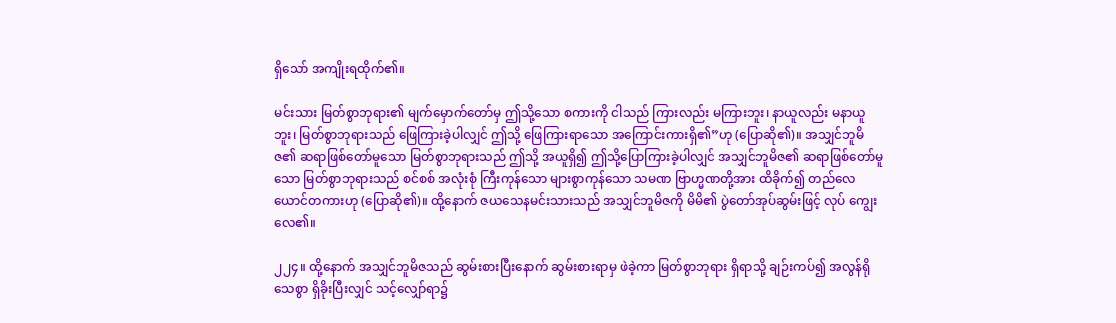ရှိသော် အကျိုးရထိုက်၏။

မင်းသား မြတ်စွာဘုရား၏ မျက်မှောက်တော်မှ ဤသို့သော စကားကို ငါသည် ကြားလည်း မကြားဘူး၊ နာယူလည်း မနာယူဘူး၊ မြတ်စွာဘုရားသည် ဖြေကြားခဲ့ပါလျှင် ဤသို့ ဖြေကြားရာသော အကြောင်းကားရှိ၏”ဟု (ပြောဆို၏)။ အသျှင်ဘူမိဇ၏ ဆရာဖြစ်တော်မူသော မြတ်စွာဘုရားသည် ဤသို့ အယူရှိ၍ ဤသို့ပြောကြားခဲ့ပါလျှင် အသျှင်ဘူမိဇ၏ ဆရာဖြစ်တော်မူသော မြတ်စွာဘုရားသည် စင်စစ် အလုံးစုံ ကြီးကုန်သော များစွာကုန်သော သမဏ ဗြာဟ္မဏတို့အား ထိခိုက်၍ တည်လေယောင်တကားဟု (ပြောဆို၏)။ ထို့နောက် ဇယသေနမင်းသားသည် အသျှင်ဘူမိဇကို မိမိ၏ ပွဲတော်အုပ်ဆွမ်းဖြင့် လုပ် ကျွေးလေ၏။

၂၂၄။ ထို့နောက် အသျှင်ဘူမိဇသည် ဆွမ်းစားပြီးနောက် ဆွမ်းစားရာမှ ဖဲခဲ့ကာ မြတ်စွာဘုရား ရှိရာသို့ ချဉ်းကပ်၍ အလွန်ရိုသေစွာ ရှိခိုးပြီးလျှင် သင့်လျှော်ရာ၌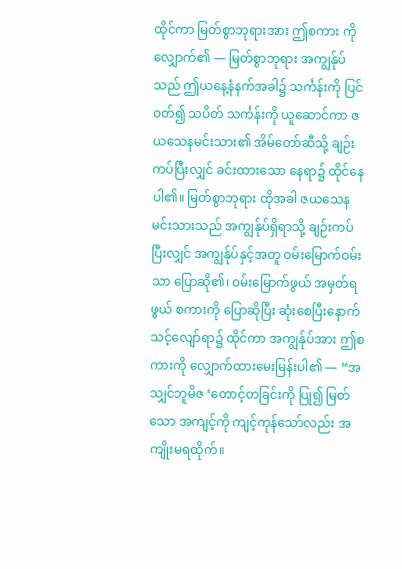ထိုင်ကာ မြတ်စွာဘုရားအား ဤစကား ကို လျှောက်၏ — မြတ်စွာဘုရား အကျွန်ုပ်သည် ဤယနေ့နံနက်အခါ၌ သင်္ကန်းကို ပြင်ဝတ်၍ သပိတ် သင်္ကန်းကို ယူဆောင်ကာ ဇယသေနမင်းသား၏ အိမ်တော်ဆီသို့ ချဉ်းကပ်ပြီးလျှင် ခင်းထားသော နေရာ၌ ထိုင်နေပါ၏။ မြတ်စွာဘုရား ထိုအခါ ဇယသေနမင်းသားသည် အကျွန်ုပ်ရှိရာသို့ ချဉ်းကပ်ပြီးလျှင် အကျွန်ုပ်နှင့်အတူ ဝမ်းမြောက်ဝမ်းသာ ပြောဆို၏၊ ဝမ်းမြောက်ဖွယ် အမှတ်ရဖွယ် စကားကို ပြောဆိုပြီး ဆုံးစေပြီးနောက် သင့်လျော်ရာ၌ ထိုင်ကာ အကျွန်ုပ်အား ဤစကားကို လျှောက်ထားမေးမြန်းပါ၏ — “အသျှင်ဘူမိဇ ‘တောင့်တခြင်းကို ပြု၍ မြတ်သော အကျင့်ကို ကျင့်ကုန်သော်လည်း အကျိုးမရထိုက်။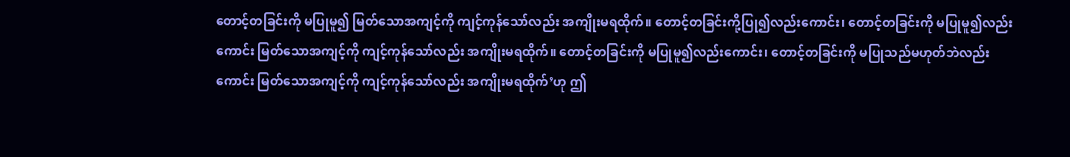တောင့်တခြင်းကို မပြုမူ၍ မြတ်သောအကျင့်ကို ကျင့်ကုန်သော်လည်း အကျိုးမရထိုက်။ တောင့်တခြင်းကို့ပြု၍လည်းကောင်း၊ တောင့်တခြင်းကို မပြုမူ၍လည်းကောင်း မြတ်သောအကျင့်ကို ကျင့်ကုန်သော်လည်း အကျိုးမရထိုက်။ တောင့်တခြင်းကို မပြုမူ၍လည်းကောင်း၊ တောင့်တခြင်းကို မပြုသည်မဟုတ်ဘဲလည်း ကောင်း မြတ်သောအကျင့်ကို ကျင့်ကုန်သော်လည်း အကျိုးမရထိုက်’ဟု ဤ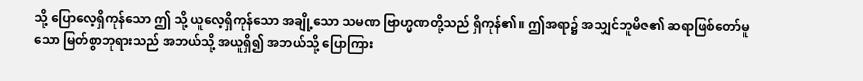သို့ ပြောလေ့ရှိကုန်သော ဤ သို့ ယူလေ့ရှိကုန်သော အချို့သော သမဏ ဗြာဟ္မဏတို့သည် ရှိကုန်၏။ ဤအရာ၌ အသျှင်ဘူမိဇ၏ ဆရာဖြစ်တော်မူသော မြတ်စွာဘုရားသည် အဘယ်သို့ အယူရှိ၍ အဘယ်သို့ ပြောကြား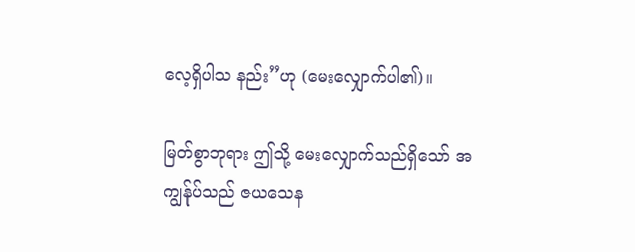လေ့ရှိပါသ နည်း”ဟု (မေးလျှောက်ပါ၏)။

မြတ်စွာဘုရား ဤသို့ မေးလျှောက်သည်ရှိသော် အကျွန်ုပ်သည် ဇယသေန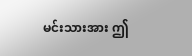မင်းသားအား ဤ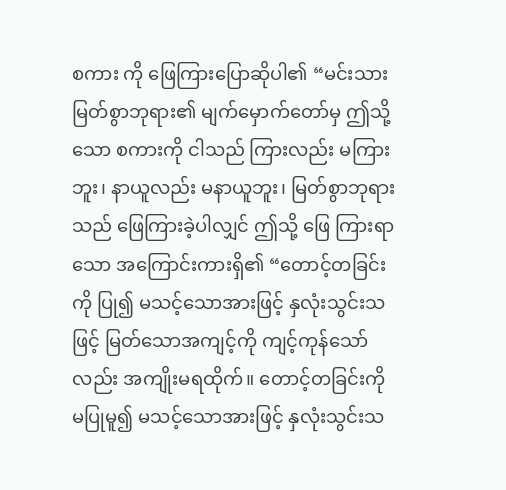စကား ကို ဖြေကြားပြောဆိုပါ၏ “မင်းသား မြတ်စွာဘုရား၏ မျက်မှောက်တော်မှ ဤသို့သော စကားကို ငါသည် ကြားလည်း မကြားဘူး၊ နာယူလည်း မနာယူဘူး၊ မြတ်စွာဘုရားသည် ဖြေကြားခဲ့ပါလျှင် ဤသို့ ဖြေ ကြားရာသော အကြောင်းကားရှိ၏ “တောင့်တခြင်းကို ပြု၍ မသင့်သောအားဖြင့် နှလုံးသွင်းသဖြင့် မြတ်သောအကျင့်ကို ကျင့်ကုန်သော်လည်း အကျိုးမရထိုက်။ တောင့်တခြင်းကို မပြုမူ၍ မသင့်သောအားဖြင့် နှလုံးသွင်းသ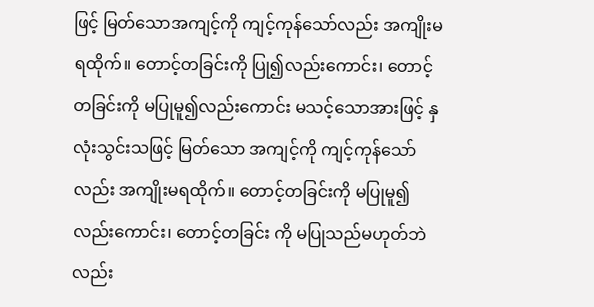ဖြင့် မြတ်သောအကျင့်ကို ကျင့်ကုန်သော်လည်း အကျိုးမရထိုက်။ တောင့်တခြင်းကို ပြု၍လည်းကောင်း၊ တောင့်တခြင်းကို မပြုမူ၍လည်းကောင်း မသင့်သောအားဖြင့် နှလုံးသွင်းသဖြင့် မြတ်သော အကျင့်ကို ကျင့်ကုန်သော်လည်း အကျိုးမရထိုက်။ တောင့်တခြင်းကို မပြုမူ၍လည်းကောင်း၊ တောင့်တခြင်း ကို မပြုသည်မဟုတ်ဘဲလည်း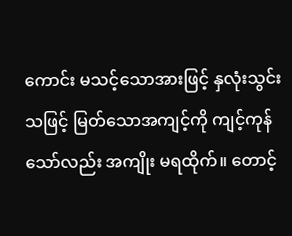ကောင်း မသင့်သောအားဖြင့် နှလုံးသွင်းသဖြင့် မြတ်သောအကျင့်ကို ကျင့်ကုန် သော်လည်း အကျိုး မရထိုက်။ တောင့်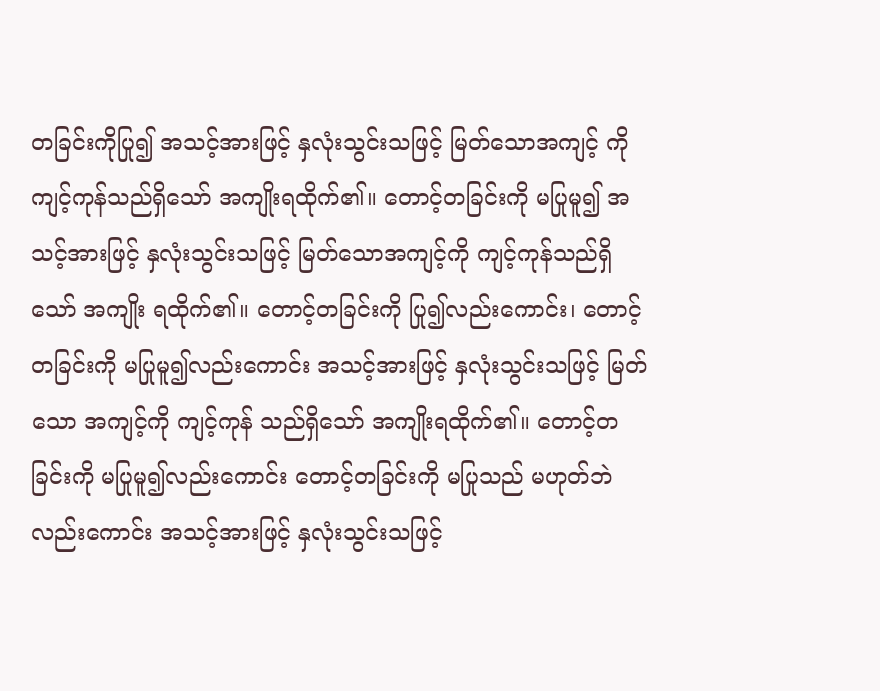တခြင်းကိုပြု၍ အသင့်အားဖြင့် နှလုံးသွင်းသဖြင့် မြတ်သောအကျင့် ကို ကျင့်ကုန်သည်ရှိသော် အကျိုးရထိုက်၏။ တောင့်တခြင်းကို မပြုမူ၍ အသင့်အားဖြင့် နှလုံးသွင်းသဖြင့် မြတ်သောအကျင့်ကို ကျင့်ကုန်သည်ရှိသော် အကျိုး ရထိုက်၏။ တောင့်တခြင်းကို ပြု၍လည်းကောင်း၊ တောင့်တခြင်းကို မပြုမူ၍လည်းကောင်း အသင့်အားဖြင့် နှလုံးသွင်းသဖြင့် မြတ်သော အကျင့်ကို ကျင့်ကုန် သည်ရှိသော် အကျိုးရထိုက်၏။ တောင့်တခြင်းကို မပြုမူ၍လည်းကောင်း တောင့်တခြင်းကို မပြုသည် မဟုတ်ဘဲလည်းကောင်း အသင့်အားဖြင့် နှလုံးသွင်းသဖြင့်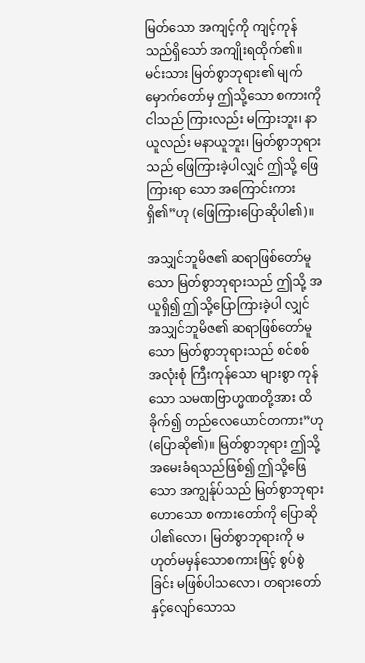မြတ်သော အကျင့်ကို ကျင့်ကုန်သည်ရှိသော် အကျိုးရထိုက်၏။ မင်းသား မြတ်စွာဘုရား၏ မျက်မှောက်တော်မှ ဤသို့သော စကားကို ငါသည် ကြားလည်း မကြားဘူး၊ နာယူလည်း မနာယူဘူး၊ မြတ်စွာဘုရားသည် ဖြေကြားခဲ့ပါလျှင် ဤသို့ ဖြေကြားရာ သော အကြောင်းကား ရှိ၏”ဟု (ဖြေကြားပြောဆိုပါ၏)။

အသျှင်ဘူမိဇ၏ ဆရာဖြစ်တော်မူသော မြတ်စွာဘုရားသည် ဤသို့ အယူရှိ၍ ဤသို့ပြောကြားခဲ့ပါ လျှင် အသျှင်ဘူမိဇ၏ ဆရာဖြစ်တော်မူသော မြတ်စွာဘုရားသည် စင်စစ် အလုံးစုံ ကြီးကုန်သော များစွာ ကုန်သော သမဏဗြာဟ္မဏတို့အား ထိခိုက်၍ တည်လေယောင်တကား”ဟု (ပြောဆို၏)။ မြတ်စွာဘုရား ဤသို့ အမေးခံရသည်ဖြစ်၍ ဤသို့ဖြေသော အကျွန်ုပ်သည် မြတ်စွာဘုရားဟောသော စကားတော်ကို ပြောဆိုပါ၏လော၊ မြတ်စွာဘုရားကို မဟုတ်မမှန်သောစကားဖြင့် စွပ်စွဲခြင်း မဖြစ်ပါသလော၊ တရားတော် နှင့်လျော်သောသ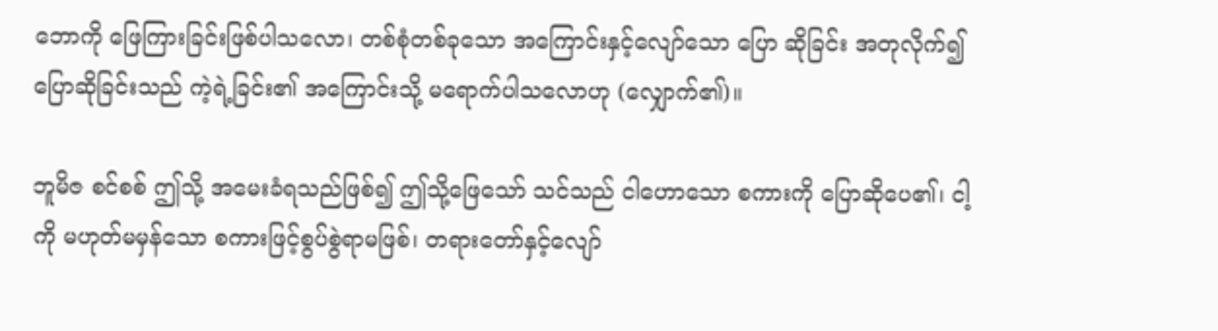ဘောကို ဖြေကြားခြင်းဖြစ်ပါသလော၊ တစ်စုံတစ်ခုသော အကြောင်းနှင့်လျော်သော ပြော ဆိုခြင်း အတုလိုက်၍ ပြောဆိုခြင်းသည် ကဲ့ရဲ့ခြင်း၏ အကြောင်းသို့ မရောက်ပါသလောဟု (လျှောက်၏)။

ဘူမိဇ စင်စစ် ဤသို့ အမေးခံရသည်ဖြစ်၍ ဤသို့ဖြေသော် သင်သည် ငါဟောသော စကားကို ပြောဆိုပေ၏၊ ငါ့ကို မဟုတ်မမှန်သော စကားဖြင့်စွပ်စွဲရာမဖြစ်၊ တရားတော်နှင့်လျော်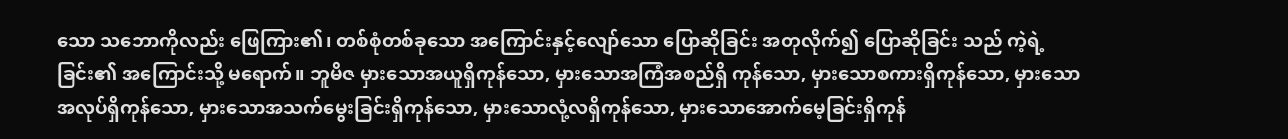သော သဘောကိုလည်း ဖြေကြား၏၊ တစ်စုံတစ်ခုသော အကြောင်းနှင့်လျော်သော ပြောဆိုခြင်း အတုလိုက်၍ ပြောဆိုခြင်း သည် ကဲ့ရဲ့ခြင်း၏ အကြောင်းသို့ မရောက်။ ဘူမိဇ မှားသောအယူရှိကုန်သော, မှားသောအကြံအစည်ရှိ ကုန်သော, မှားသောစကားရှိကုန်သော, မှားသောအလုပ်ရှိကုန်သော, မှားသောအသက်မွေးခြင်းရှိကုန်သော, မှားသောလုံ့လရှိကုန်သော, မှားသောအောက်မေ့ခြင်းရှိကုန်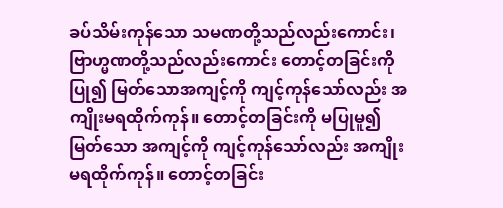ခပ်သိမ်းကုန်သော သမဏတို့သည်လည်းကောင်း၊ ဗြာဟ္မဏတို့သည်လည်းကောင်း တောင့်တခြင်းကို ပြု၍ မြတ်သောအကျင့်ကို ကျင့်ကုန်သော်လည်း အကျိုးမရထိုက်ကုန်။ တောင့်တခြင်းကို မပြုမူ၍ မြတ်သော အကျင့်ကို ကျင့်ကုန်သော်လည်း အကျိုးမရထိုက်ကုန်။ တောင့်တခြင်း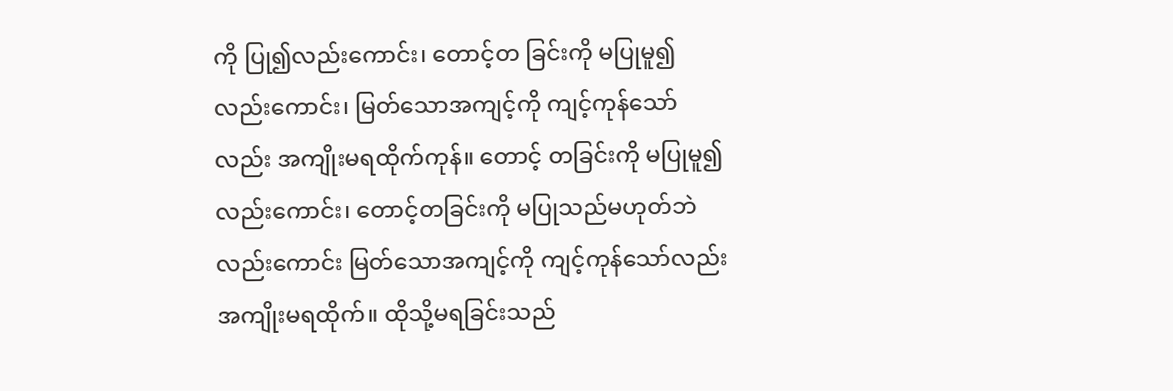ကို ပြု၍လည်းကောင်း၊ တောင့်တ ခြင်းကို မပြုမူ၍လည်းကောင်း၊ မြတ်သောအကျင့်ကို ကျင့်ကုန်သော်လည်း အကျိုးမရထိုက်ကုန်။ တောင့် တခြင်းကို မပြုမူ၍လည်းကောင်း၊ တောင့်တခြင်းကို မပြုသည်မဟုတ်ဘဲလည်းကောင်း မြတ်သောအကျင့်ကို ကျင့်ကုန်သော်လည်း အကျိုးမရထိုက်။ ထိုသို့မရခြင်းသည်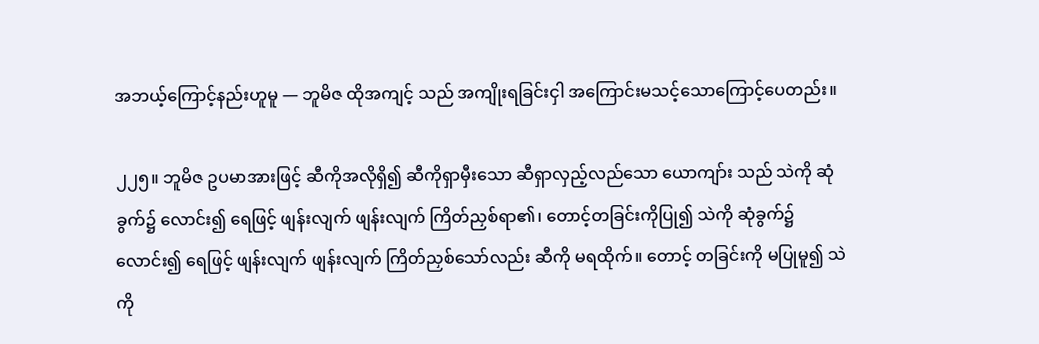အဘယ့်ကြောင့်နည်းဟူမူ — ဘူမိဇ ထိုအကျင့် သည် အကျိုးရခြင်းငှါ အကြောင်းမသင့်သောကြောင့်ပေတည်း။

၂၂၅။ ဘူမိဇ ဥပမာအားဖြင့် ဆီကိုအလိုရှိ၍ ဆီကိုရှာမှီးသော ဆီရှာလှည့်လည်သော ယောကျာ်း သည် သဲကို ဆုံခွက်၌ လောင်း၍ ရေဖြင့် ဖျန်းလျက် ဖျန်းလျက် ကြိတ်ညှစ်ရာ၏၊ တောင့်တခြင်းကိုပြု၍ သဲကို ဆုံခွက်၌ လောင်း၍ ရေဖြင့် ဖျန်းလျက် ဖျန်းလျက် ကြိတ်ညှစ်သော်လည်း ဆီကို မရထိုက်။ တောင့် တခြင်းကို မပြုမူ၍ သဲကို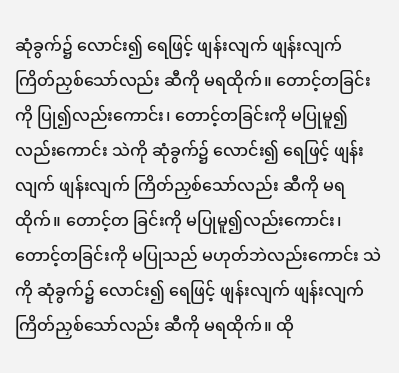ဆုံခွက်၌ လောင်း၍ ရေဖြင့် ဖျန်းလျက် ဖျန်းလျက် ကြိတ်ညှစ်သော်လည်း ဆီကို မရထိုက်။ တောင့်တခြင်းကို ပြု၍လည်းကောင်း၊ တောင့်တခြင်းကို မပြုမူ၍လည်းကောင်း သဲကို ဆုံခွက်၌ လောင်း၍ ရေဖြင့် ဖျန်းလျက် ဖျန်းလျက် ကြိတ်ညှစ်သော်လည်း ဆီကို မရထိုက်။ တောင့်တ ခြင်းကို မပြုမူ၍လည်းကောင်း၊ တောင့်တခြင်းကို မပြုသည် မဟုတ်ဘဲလည်းကောင်း သဲကို ဆုံခွက်၌ လောင်း၍ ရေဖြင့် ဖျန်းလျက် ဖျန်းလျက် ကြိတ်ညှစ်သော်လည်း ဆီကို မရထိုက်။ ထို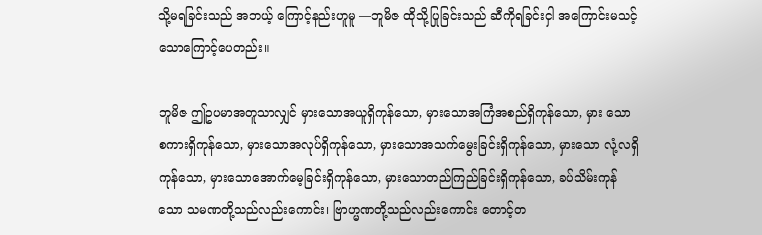သို့မရခြင်းသည် အဘယ့် ကြောင့်နည်းဟူမူ —ဘူမိဇ ထိုသို့ပြုခြင်းသည် ဆီကိုရခြင်းငှါ အကြောင်းမသင့်သောကြောင့်ပေတည်း။

ဘူမိဇ ဤဥပမာအတူသာလျှင် မှားသောအယူရှိကုန်သော, မှားသောအကြံအစည်ရှိကုန်သော, မှား သော စကားရှိကုန်သော, မှားသောအလုပ်ရှိကုန်သော, မှားသောအသက်မွေးခြင်းရှိကုန်သော, မှားသော လုံ့လရှိကုန်သော, မှားသောအောက်မေ့ခြင်းရှိကုန်သော, မှားသောတည်ကြည်ခြင်းရှိကုန်သော, ခပ်သိမ်းကုန် သော သမဏတို့သည်လည်းကောင်း၊ ဗြာဟ္မဏတို့သည်လည်းကောင်း တောင့်တ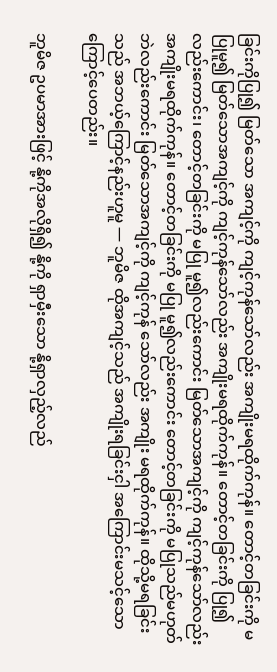ခြင်းကိုပြု၍ မြတ်သော အကျင့်ကို ကျင့်ကုန်သော်လည်း အကျိုးမရထိုက်ကုန်။ တောင့်တခြင်းကို မပြုမူ၍ မြတ်သောအကျင့်ကို ကျင့်ကုန်သော်လည်း အကျိုးမရထိုက်ကုန်။ တောင့်တခြင်းကို ပြု၍လည်းကောင်း၊ တောင့်တခြင်းကို မပြု မူ၍လည်းကောင်း မြတ်သောအကျင့်ကို ကျင့်ကုန်သော်လည်း အကျိုးမရထိုက်ကုန်။ တောင့်တခြင်းကို မပြု မူ၍လည်းကောင်း တောင့်တခြင်းကို မပြုသည်မဟုတ်ဘဲလည်းကောင်း မြတ်သောအကျင့်ကို ကျင့်ကုန် သော်လည်း အကျိုး မရထိုက်ကုန်။ ထိုသို့မရခြင်းသည် အဘယ့်ကြောင့်နည်းဟူမူ — ဘူမိဇ ထိုအကျင့်သည် အကျိုးရခြင်းငှါ အကြောင်းမသင့်သောကြောင့်ပေတည်း။

ဘူမိဇ ဥပမာအားဖြင့် နို့ကိုအလိုရှိ၍ နို့ကို ရှာမှီးသော နို့ရှာလှည့်လည်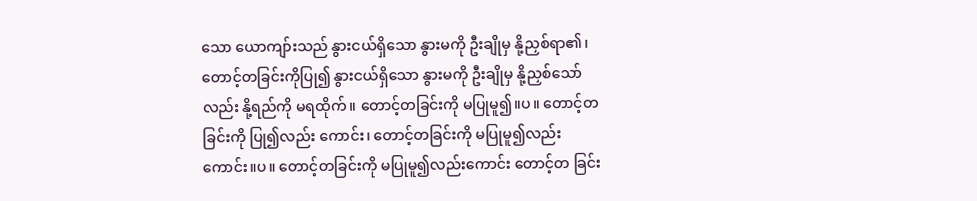သော ယောကျာ်းသည် နွားငယ်ရှိသော နွားမကို ဦးချိုမှ နို့ညှစ်ရာ၏၊ တောင့်တခြင်းကိုပြု၍ နွားငယ်ရှိသော နွားမကို ဦးချိုမှ နို့ညှစ်သော်လည်း နို့ရည်ကို မရထိုက်။ တောင့်တခြင်းကို မပြုမူ၍။ပ။ တောင့်တခြင်းကို ပြု၍လည်း ကောင်း၊ တောင့်တခြင်းကို မပြုမူ၍လည်းကောင်း။ပ။ တောင့်တခြင်းကို မပြုမူ၍လည်းကောင်း တောင့်တ ခြင်း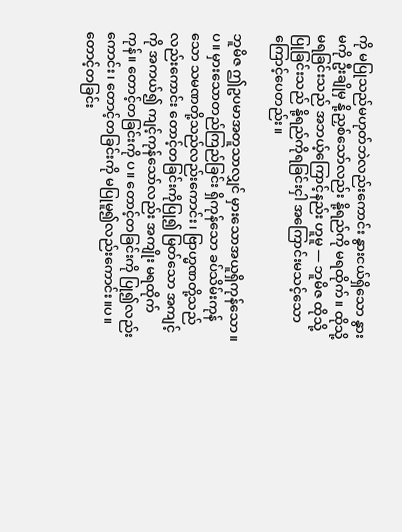ကို မပြုသည်မဟုတ်ဘဲလည်းကောင်း နွားငယ်ရှိသော နွားမကို ဦးချိုမှ နို့ညှစ်သော်လည်း နို့ရည်ကို မရထိုက်။ ထိုသို့မရခြင်းသည် အဘယ့်ကြောင့်နည်း ဟူမူ — ဘူမိဇ ထိုသို့ပြုခြင်းသည် နို့ရည်ကိုရခြင်းငှါ အကြောင်းမသင့်သောကြောင့်ပေတည်း။

ဘူမိဇ ဤဥပမာအတူသာလျှင် မှားသောအယူရှိကုန်သော။ပ။ မှားသောတည်ကြည်ခြင်း ရှိကုန်သော ခပ်သိမ်းကုန်သော သမဏတို့သည်လည်းကောင်း၊ ဗြာဟ္မဏတို့သည်လည်းကောင်း တောင့်တခြင်းကိုပြု၍ မြတ်သော အကျင့်ကို အကယ်၍ ကျင့်ကုန်သော်လည်း အကျိုး မရထိုက်ကုန်။ တောင့်တခြင်းကို ပ။ တောင့်တခြင်းကို ပြု၍လည်းကောင်း၊ တောင့်တခြင်းကို မပြုမူ၍လည်းကောင်း။ပ။ တောင့်တခြင်း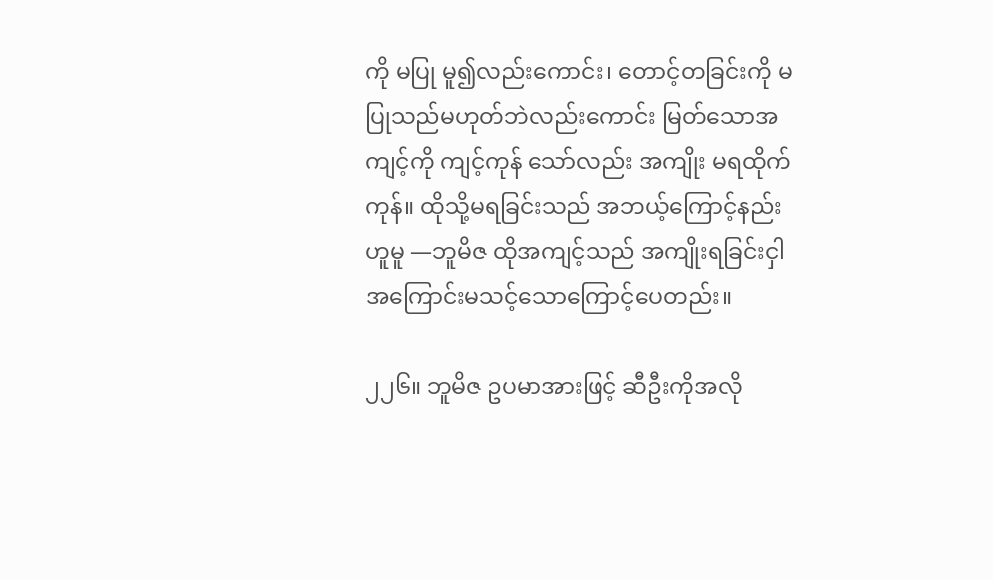ကို မပြု မူ၍လည်းကောင်း၊ တောင့်တခြင်းကို မပြုသည်မဟုတ်ဘဲလည်းကောင်း မြတ်သောအကျင့်ကို ကျင့်ကုန် သော်လည်း အကျိုး မရထိုက် ကုန်။ ထိုသို့မရခြင်းသည် အဘယ့်ကြောင့်နည်းဟူမူ —ဘူမိဇ ထိုအကျင့်သည် အကျိုးရခြင်းငှါ အကြောင်းမသင့်သောကြောင့်ပေတည်း။

၂၂၆။ ဘူမိဇ ဥပမာအားဖြင့် ဆီဦးကိုအလို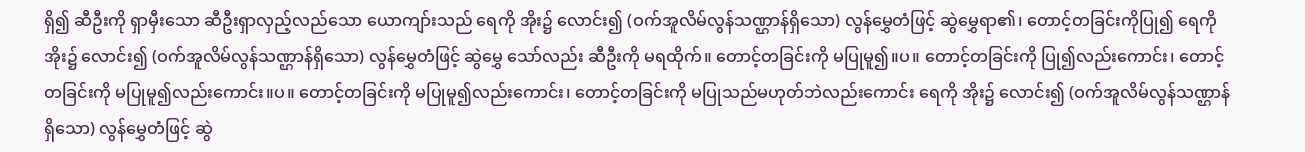ရှိ၍ ဆီဦးကို ရှာမှီးသော ဆီဦးရှာလှည့်လည်သော ယောကျာ်းသည် ရေကို အိုး၌ လောင်း၍ (ဝက်အူလိမ်လွန်သဏ္ဌာန်ရှိသော) လွန်မွှေတံဖြင့် ဆွဲမွှေရာ၏၊ တောင့်တခြင်းကိုပြု၍ ရေကို အိုး၌ လောင်း၍ (ဝက်အူလိမ်လွန်သဏ္ဌာန်ရှိသော) လွန်မွှေတံဖြင့် ဆွဲမွှေ သော်လည်း ဆီဦးကို မရထိုက်။ တောင့်တခြင်းကို မပြုမူ၍။ပ။ တောင့်တခြင်းကို ပြု၍လည်းကောင်း၊ တောင့်တခြင်းကို မပြုမူ၍လည်းကောင်း။ပ။ တောင့်တခြင်းကို မပြုမူ၍လည်းကောင်း၊ တောင့်တခြင်းကို မပြုသည်မဟုတ်ဘဲလည်းကောင်း ရေကို အိုး၌ လောင်း၍ (ဝက်အူလိမ်လွန်သဏ္ဌာန်ရှိသော) လွန်မွှေတံဖြင့် ဆွဲ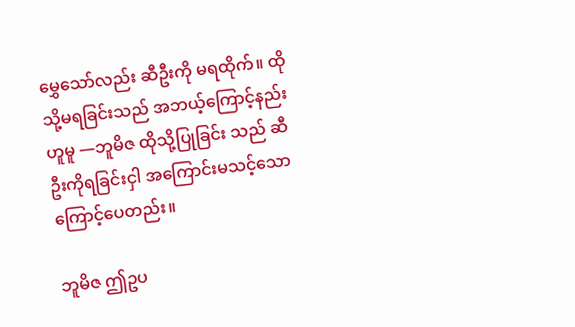မွှေသော်လည်း ဆီဦးကို မရထိုက်။ ထိုသို့မရခြင်းသည် အဘယ့်ကြောင့်နည်းဟူမူ —ဘူမိဇ ထိုသို့ပြုခြင်း သည် ဆီဦးကိုရခြင်းငှါ အကြောင်းမသင့်သောကြောင့်ပေတည်း။

ဘူမိဇ ဤဥပ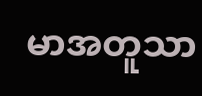မာအတူသာ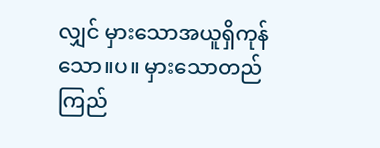လျှင် မှားသောအယူရှိကုန်သော။ပ။ မှားသောတည်ကြည်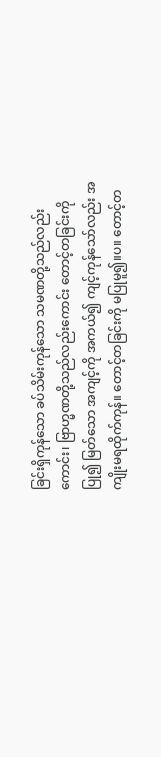ခြင်းရှိကုန်သော ခပ်သိမ်းကုန်သော သမဏတို့သည်လည်းကောင်း၊ ဗြာဟ္မဏတို့သည်လည်းကောင်း တောင့်တခြင်းကို ပြု၍ မြတ်သော အကျင့်ကို အကယ်၍ ကျင့်ကုန်သော်လည်း အကျိုးမရထိုက်ကုန်။ တောင့်တခြင်းကို မပြုမူ၍။ပ။ တောင့်တ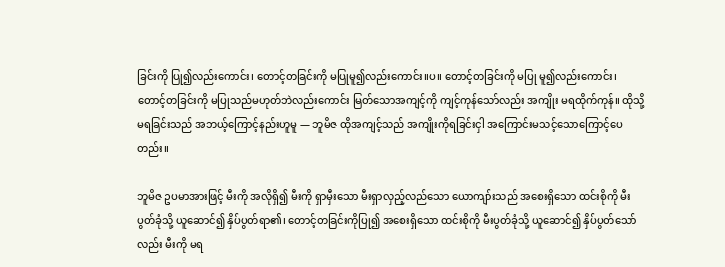ခြင်းကို ပြု၍လည်းကောင်း၊ တောင့်တခြင်းကို မပြုမူ၍လည်းကောင်း။ပ။ တောင့်တခြင်းကို မပြု မူ၍လည်းကောင်း၊ တောင့်တခြင်းကို မပြုသည်မဟုတ်ဘဲလည်းကောင်း မြတ်သောအကျင့်ကို ကျင့်ကုန်သော်လည်း အကျိုး မရထိုက်ကုန်။ ထိုသို့မရခြင်းသည် အဘယ့်ကြောင့်နည်းဟူမူ — ဘူမိဇ ထိုအကျင့်သည် အကျိုးကိုရခြင်းငှါ အကြောင်းမသင့်သောကြောင့်ပေတည်း။

ဘူမိဇ ဥပမာအားဖြင့် မီးကို အလိုရှိ၍ မီးကို ရှာမှီးသော မီးရှာလှည့်လည်သော ယောကျာ်းသည် အစေးရှိသော ထင်းစိုကို မီးပွတ်ခုံသို့ ယူဆောင်၍ နှိပ်ပွတ်ရာ၏၊ တောင့်တခြင်းကိုပြု၍ အစေးရှိသော ထင်းစိုကို မီးပွတ်ခုံသို့ ယူဆောင်၍ နှိပ်ပွတ်သော်လည်း မီးကို မရ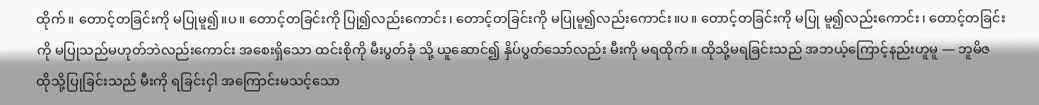ထိုက်။ တောင့်တခြင်းကို မပြုမူ၍။ပ။ တောင့်တခြင်းကို ပြု၍လည်းကောင်း၊ တောင့်တခြင်းကို မပြုမူ၍လည်းကောင်း။ပ။ တောင့်တခြင်းကို မပြု မူ၍လည်းကောင်း၊ တောင့်တခြင်းကို မပြုသည်မဟုတ်ဘဲလည်းကောင်း အစေးရှိသော ထင်းစိုကို မီးပွတ်ခုံ သို့ ယူဆောင်၍ နှိပ်ပွတ်သော်လည်း မီးကို မရထိုက်။ ထိုသို့မရခြင်းသည် အဘယ့်ကြောင့်နည်းဟူမူ — ဘူမိဇ ထိုသို့ပြုခြင်းသည် မီးကို ရခြင်းငှါ အကြောင်းမသင့်သော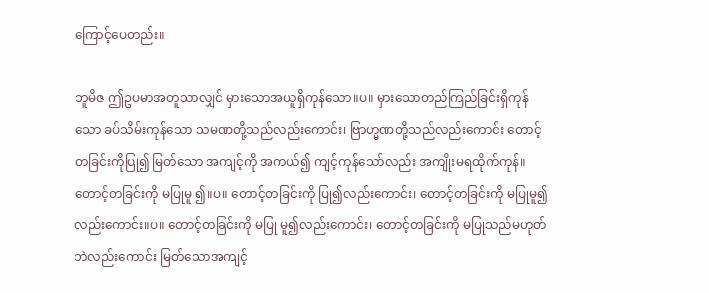ကြောင့်ပေတည်း။

ဘူမိဇ ဤဥပမာအတူသာလျှင် မှားသောအယူရှိကုန်သော။ပ။ မှားသောတည်ကြည်ခြင်းရှိကုန်သော ခပ်သိမ်းကုန်သော သမဏတို့သည်လည်းကောင်း၊ ဗြာဟ္မဏတို့သည်လည်းကောင်း တောင့်တခြင်းကိုပြု၍ မြတ်သော အကျင့်ကို အကယ်၍ ကျင့်ကုန်သော်လည်း အကျိုးမရထိုက်ကုန်။ တောင့်တခြင်းကို မပြုမူ ၍။ပ။ တောင့်တခြင်းကို ပြု၍လည်းကောင်း၊ တောင့်တခြင်းကို မပြုမူ၍လည်းကောင်း။ပ။ တောင့်တခြင်းကို မပြု မူ၍လည်းကောင်း၊ တောင့်တခြင်းကို မပြုသည်မဟုတ်ဘဲလည်းကောင်း မြတ်သောအကျင့်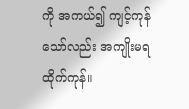ကို အကယ်၍ ကျင့်ကုန်သော်လည်း အကျိုးမရထိုက်ကုန်။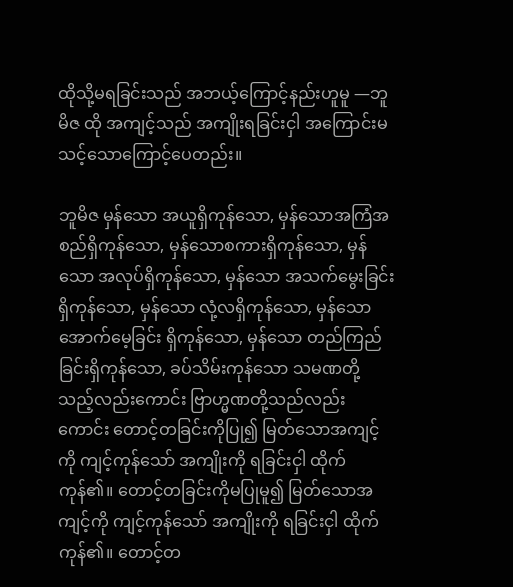ထိုသို့မရခြင်းသည် အဘယ့်ကြောင့်နည်းဟူမူ —ဘူမိဇ ထို အကျင့်သည် အကျိုးရခြင်းငှါ အကြောင်းမသင့်သောကြောင့်ပေတည်း။

ဘူမိဇ မှန်သော အယူရှိကုန်သော, မှန်သောအကြံအစည်ရှိကုန်သော, မှန်သောစကားရှိကုန်သော, မှန်သော အလုပ်ရှိကုန်သော, မှန်သော အသက်မွေးခြင်းရှိကုန်သော, မှန်သော လုံ့လရှိကုန်သော, မှန်သော အောက်မေ့ခြင်း ရှိကုန်သော, မှန်သော တည်ကြည်ခြင်းရှိကုန်သော, ခပ်သိမ်းကုန်သော သမဏတို့သည့်လည်းကောင်း ဗြာဟ္မဏတို့သည်လည်းကောင်း တောင့်တခြင်းကိုပြု၍ မြတ်သောအကျင့်ကို ကျင့်ကုန်သော် အကျိုးကို ရခြင်းငှါ ထိုက်ကုန်၏။ တောင့်တခြင်းကိုမပြုမူ၍ မြတ်သောအကျင့်ကို ကျင့်ကုန်သော် အကျိုးကို ရခြင်းငှါ ထိုက်ကုန်၏။ တောင့်တ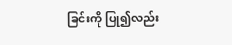ခြင်းကို ပြု၍လည်း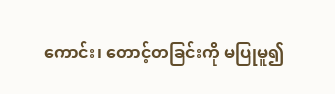ကောင်း၊ တောင့်တခြင်းကို မပြုမူ၍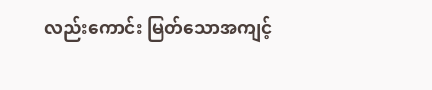လည်းကောင်း မြတ်သောအကျင့်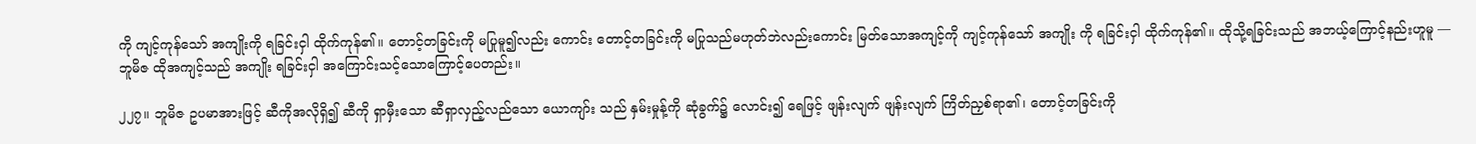ကို ကျင့်ကုန်သော် အကျိုးကို ရခြင်းငှါ ထိုက်ကုန်၏။ တောင့်တခြင်းကို မပြုမူ၍လည်း ကောင်း တောင့်တခြင်းကို မပြုသည်မဟုတ်ဘဲလည်းကောင်း မြတ်သောအကျင့်ကို ကျင့်ကုန်သော် အကျိုး ကို ရခြင်းငှါ ထိုက်ကုန်၏။ ထိုသို့ရခြင်းသည် အဘယ့်ကြောင့်နည်းဟူမူ — ဘူမိဇ ထိုအကျင့်သည် အကျိုး ရခြင်းငှါ အကြောင်းသင့်သောကြောင့်ပေတည်း။

၂၂၇။ ဘူမိဇ ဥပမာအားဖြင့် ဆီကိုအလိုရှိ၍ ဆီကို ရှာမှီးသော ဆီရှာလှည့်လည်သော ယောကျာ်း သည် နှမ်းမှုန့်ကို ဆုံခွက်၌ လောင်း၍ ရေဖြင့် ဖျန်းလျက် ဖျန်းလျက် ကြိတ်ညှစ်ရာ၏၊ တောင့်တခြင်းကို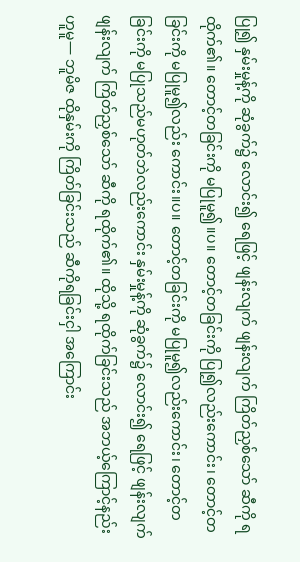ပြု၍ နှမ်းမှုန့်ကို ဆုံခွက်၌ လောင်း၍ ရေဖြင့် ဖျန်းလျက် ဖျန်းလျက် ကြိတ်ညှစ်သော် ဆီကို ရထိုက်၏။ တောင့်တခြင်းကို မပြုမူ၍။ပ။ တောင့်တခြင်းကို ပြု၍လည်းကောင်း၊ တောင့်တခြင်းကို မပြုမူ၍လည်း ကောင်း။ပ။ တောင့်တခြင်းကို မပြုမူ၍လည်းကောင်း၊ တောင့်တခြင်းကို မပြုသည်မဟုတ်ဘဲလည်းကောင်း နှမ်းမှုန့်ကို ဆုံခွက်၌ လောင်း၍ ရေဖြင့် ဖျန်းလျက် ဖျန်းလျက် ကြိတ်ညှစ်သော် ဆီကို ရထိုက်၏။ ထိုသို့ ရထိုက်ခြင်းသည် အဘယ့်ကြောင့်နည်းဟူမူ— ဘူမိဇ ထိုနှမ်းကို ကြိတ်ခြင်းသည် ဆီကိုရခြင်းငှါ အကြောင်း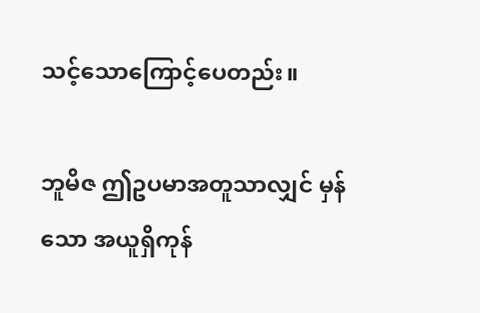သင့်သောကြောင့်ပေတည်း။

ဘူမိဇ ဤဥပမာအတူသာလျှင် မှန်သော အယူရှိကုန်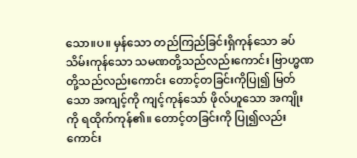သော။ပ။ မှန်သော တည်ကြည်ခြင်းရှိကုန်သော ခပ်သိမ်းကုန်သော သမဏတို့သည်လည်းကောင်း ဗြာဟ္မဏတို့သည်လည်းကောင်း တောင့်တခြင်းကိုပြု၍ မြတ်သော အကျင့်ကို ကျင့်ကုန်သော် ဖိုလ်ဟူသော အကျိုးကို ရထိုက်ကုန်၏။ တောင့်တခြင်းကို ပြု၍လည်းကောင်း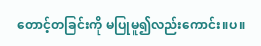တောင့်တခြင်းကို မပြုမူ၍လည်းကောင်း။ပ။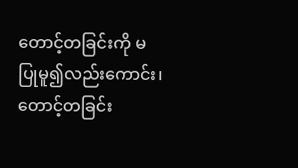တောင့်တခြင်းကို မပြုမူ၍လည်းကောင်း၊ တောင့်တခြင်း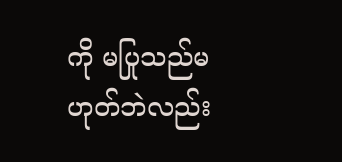ကို မပြုသည်မဟုတ်ဘဲလည်း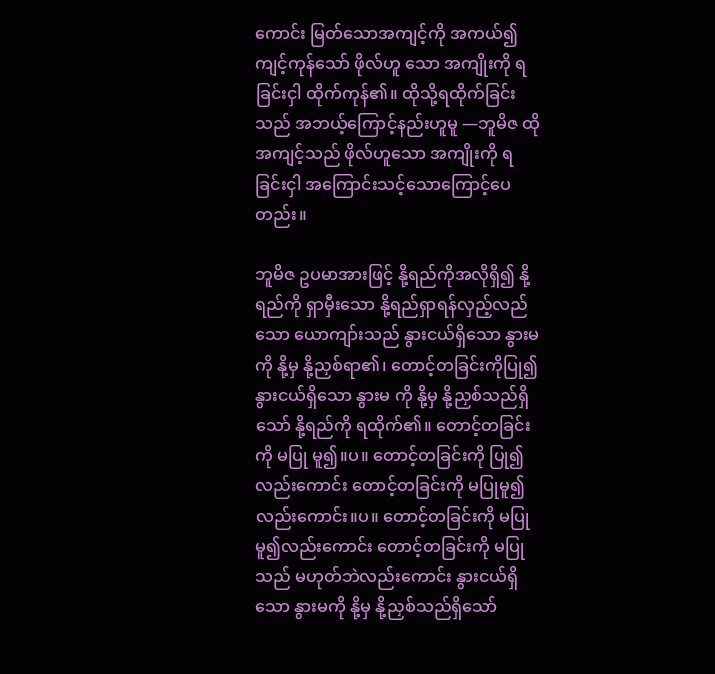ကောင်း မြတ်သောအကျင့်ကို အကယ်၍ ကျင့်ကုန်သော် ဖိုလ်ဟူ သော အကျိုးကို ရခြင်းငှါ ထိုက်ကုန်၏။ ထိုသို့ရထိုက်ခြင်းသည် အဘယ့်ကြောင့်နည်းဟူမူ —ဘူမိဇ ထို အကျင့်သည် ဖိုလ်ဟူသော အကျိုးကို ရခြင်းငှါ အကြောင်းသင့်သောကြောင့်ပေတည်း။

ဘူမိဇ ဥပမာအားဖြင့် နို့ရည်ကိုအလိုရှိ၍ နို့ရည်ကို ရှာမှီးသော နို့ရည်ရှာရန်လှည့်လည်သော ယောကျာ်းသည် နွားငယ်ရှိသော နွားမကို နို့မှ နို့ညှစ်ရာ၏၊ တောင့်တခြင်းကိုပြု၍ နွားငယ်ရှိသော နွားမ ကို နို့မှ နို့ညှစ်သည်ရှိသော် နို့ရည်ကို ရထိုက်၏။ တောင့်တခြင်းကို မပြု မူ၍။ပ။ တောင့်တခြင်းကို ပြု၍လည်းကောင်း တောင့်တခြင်းကို မပြုမူ၍လည်းကောင်း။ပ။ တောင့်တခြင်းကို မပြုမူ၍လည်းကောင်း တောင့်တခြင်းကို မပြုသည် မဟုတ်ဘဲလည်းကောင်း နွားငယ်ရှိသော နွားမကို နို့မှ နို့ညှစ်သည်ရှိသော်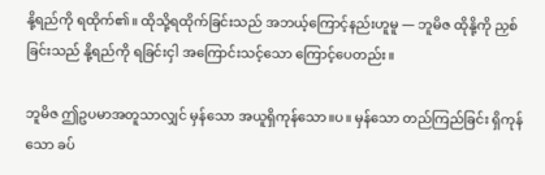နို့ရည်ကို ရထိုက်၏။ ထိုသို့ရထိုက်ခြင်းသည် အဘယ့်ကြောင့်နည်းဟူမူ — ဘူမိဇ ထိုနို့ကို ညှစ်ခြင်းသည် နို့ရည်ကို ရခြင်းငှါ အကြောင်းသင့်သော ကြောင့်ပေတည်း။

ဘူမိဇ ဤဥပမာအတူသာလျှင် မှန်သော အယူရှိကုန်သော။ပ။ မှန်သော တည်ကြည်ခြင်း ရှိကုန်သော ခပ်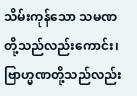သိမ်းကုန်သော သမဏတို့သည်လည်းကောင်း၊ ဗြာဟ္မဏတို့သည်လည်း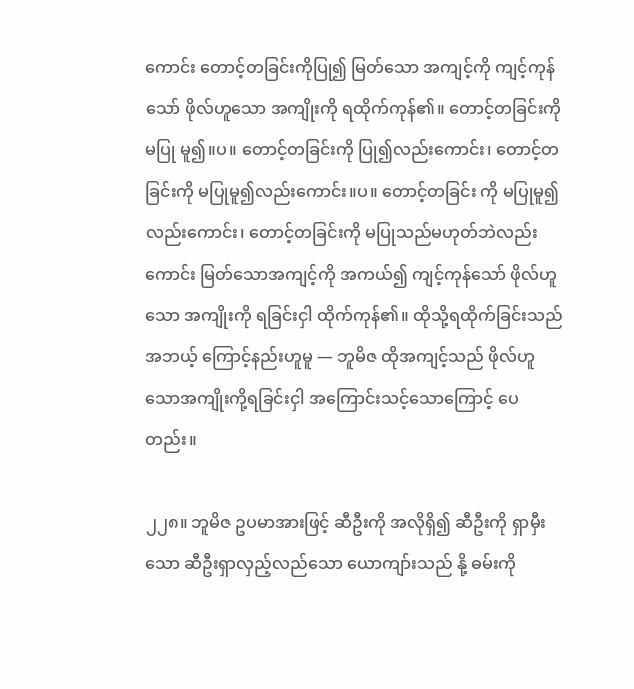ကောင်း တောင့်တခြင်းကိုပြု၍ မြတ်သော အကျင့်ကို ကျင့်ကုန်သော် ဖိုလ်ဟူသော အကျိုးကို ရထိုက်ကုန်၏။ တောင့်တခြင်းကို မပြု မူ၍။ပ။ တောင့်တခြင်းကို ပြု၍လည်းကောင်း၊ တောင့်တခြင်းကို မပြုမူ၍လည်းကောင်း။ပ။ တောင့်တခြင်း ကို မပြုမူ၍လည်းကောင်း၊ တောင့်တခြင်းကို မပြုသည်မဟုတ်ဘဲလည်းကောင်း မြတ်သောအကျင့်ကို အကယ်၍ ကျင့်ကုန်သော် ဖိုလ်ဟူသော အကျိုးကို ရခြင်းငှါ ထိုက်ကုန်၏။ ထိုသို့ရထိုက်ခြင်းသည် အဘယ့် ကြောင့်နည်းဟူမူ — ဘူမိဇ ထိုအကျင့်သည် ဖိုလ်ဟူသောအကျိုးကို့ရခြင်းငှါ အကြောင်းသင့်သောကြောင့် ပေတည်း။

၂၂၈။ ဘူမိဇ ဥပမာအားဖြင့် ဆီဦးကို အလိုရှိ၍ ဆီဦးကို ရှာမှီးသော ဆီဦးရှာလှည့်လည်သော ယောကျာ်းသည် နို့ ဓမ်းကို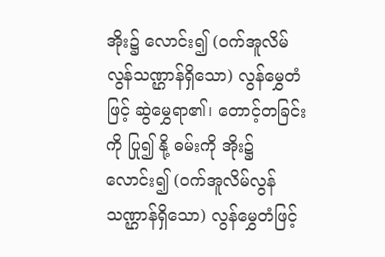အိုး၌ လောင်း၍ (ဝက်အူလိမ်လွန်သဏ္ဌာန်ရှိသော) လွန်မွှေတံဖြင့် ဆွဲမွှေရာ၏၊ တောင့်တခြင်းကို ပြု၍ နို့ ဓမ်းကို အိုး၌ လောင်း၍ (ဝက်အူလိမ်လွန်သဏ္ဌာန်ရှိသော) လွန်မွှေတံဖြင့်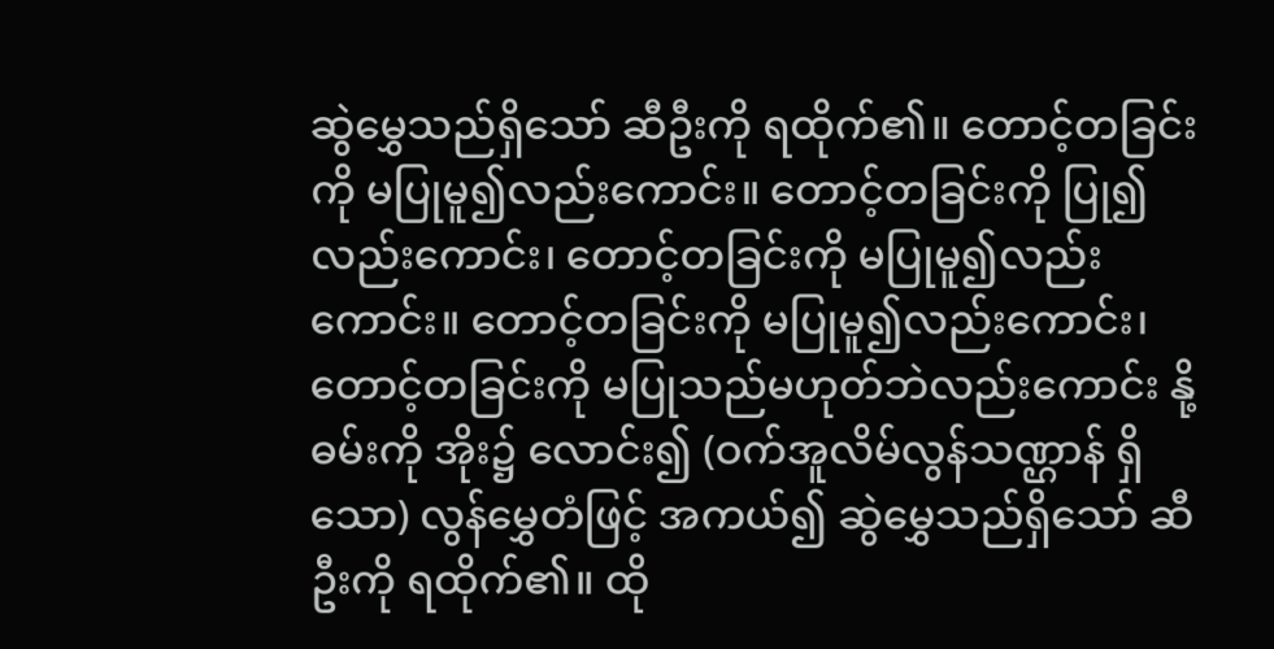ဆွဲမွှေသည်ရှိသော် ဆီဦးကို ရထိုက်၏။ တောင့်တခြင်းကို မပြုမူ၍လည်းကောင်း။ တောင့်တခြင်းကို ပြု၍လည်းကောင်း၊ တောင့်တခြင်းကို မပြုမူ၍လည်းကောင်း။ တောင့်တခြင်းကို မပြုမူ၍လည်းကောင်း၊ တောင့်တခြင်းကို မပြုသည်မဟုတ်ဘဲလည်းကောင်း နို့ ဓမ်းကို အိုး၌ လောင်း၍ (ဝက်အူလိမ်လွန်သဏ္ဌာန် ရှိသော) လွန်မွှေတံဖြင့် အကယ်၍ ဆွဲမွှေသည်ရှိသော် ဆီဦးကို ရထိုက်၏။ ထို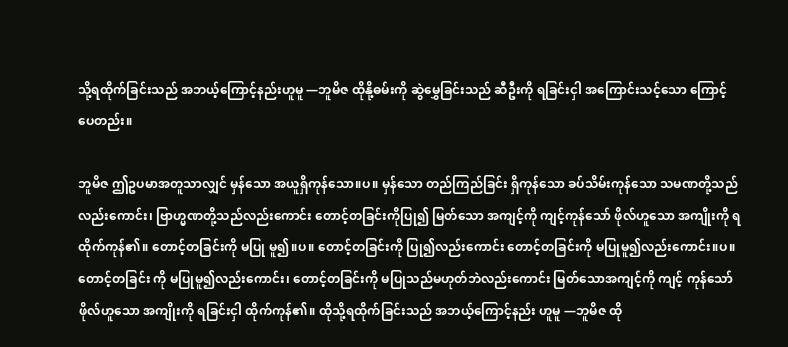သို့ရထိုက်ခြင်းသည် အဘယ့်ကြောင့်နည်းဟူမူ —ဘူမိဇ ထိုနို့ဓမ်းကို ဆွဲမွှေခြင်းသည် ဆီဦးကို ရခြင်းငှါ အကြောင်းသင့်သော ကြောင့်ပေတည်း။

ဘူမိဇ ဤဥပမာအတူသာလျှင် မှန်သော အယူရှိကုန်သော။ပ။ မှန်သော တည်ကြည်ခြင်း ရှိကုန်သော ခပ်သိမ်းကုန်သော သမဏတို့သည်လည်းကောင်း၊ ဗြာဟ္မဏတို့သည်လည်းကောင်း တောင့်တခြင်းကိုပြု၍ မြတ်သော အကျင့်ကို ကျင့်ကုန်သော် ဖိုလ်ဟူသော အကျိုးကို ရထိုက်ကုန်၏။ တောင့်တခြင်းကို မပြု မူ၍။ပ။ တောင့်တခြင်းကို ပြု၍လည်းကောင်း တောင့်တခြင်းကို မပြုမူ၍လည်းကောင်း။ပ။ တောင့်တခြင်း ကို မပြုမူ၍လည်းကောင်း၊ တောင့်တခြင်းကို မပြုသည်မဟုတ်ဘဲလည်းကောင်း မြတ်သောအကျင့်ကို ကျင့် ကုန်သော် ဖိုလ်ဟူသော အကျိုးကို ရခြင်းငှါ ထိုက်ကုန်၏။ ထိုသို့ရထိုက်ခြင်းသည် အဘယ့်ကြောင့်နည်း ဟူမူ —ဘူမိဇ ထို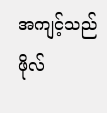အကျင့်သည် ဖိုလ်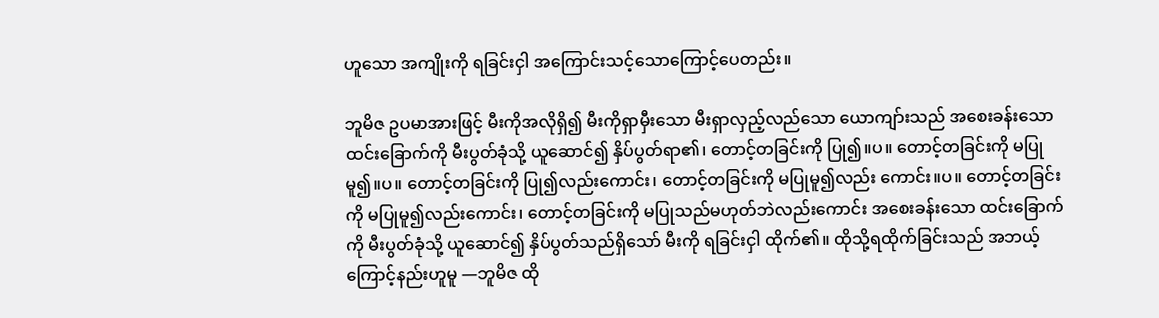ဟူသော အကျိုးကို ရခြင်းငှါ အကြောင်းသင့်သောကြောင့်ပေတည်း။

ဘူမိဇ ဥပမာအားဖြင့် မီးကိုအလိုရှိ၍ မီးကိုရှာမှီးသော မီးရှာလှည့်လည်သော ယောကျာ်းသည် အစေးခန်းသော ထင်းခြောက်ကို မီးပွတ်ခုံသို့ ယူဆောင်၍ နှိပ်ပွတ်ရာ၏၊ တောင့်တခြင်းကို ပြု၍။ပ။ တောင့်တခြင်းကို မပြုမူ၍။ပ။ တောင့်တခြင်းကို ပြု၍လည်းကောင်း၊ တောင့်တခြင်းကို မပြုမူ၍လည်း ကောင်း။ပ။ တောင့်တခြင်းကို မပြုမူ၍လည်းကောင်း၊ တောင့်တခြင်းကို မပြုသည်မဟုတ်ဘဲလည်းကောင်း အစေးခန်းသော ထင်းခြောက်ကို မီးပွတ်ခုံသို့ ယူဆောင်၍ နှိပ်ပွတ်သည်ရှိသော် မီးကို ရခြင်းငှါ ထိုက်၏။ ထိုသို့ရထိုက်ခြင်းသည် အဘယ့်ကြောင့်နည်းဟူမူ —ဘူမိဇ ထို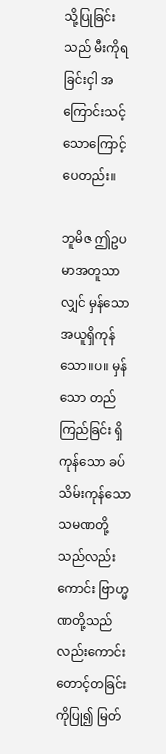သို့ပြုခြင်းသည် မီးကိုရခြင်းငှါ အကြောင်းသင့် သောကြောင့်ပေတည်း။

ဘူမိဇ ဤဥပမာအတူသာလျှင် မှန်သော အယူရှိကုန်သော။ပ။ မှန်သော တည်ကြည်ခြင်း ရှိကုန်သော ခပ်သိမ်းကုန်သော သမဏတို့သည်လည်းကောင်း ဗြာဟ္မဏတို့သည်လည်းကောင်း တောင့်တခြင်းကိုပြု၍ မြတ်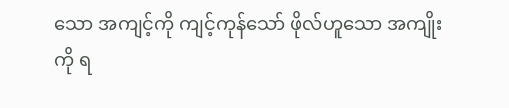သော အကျင့်ကို ကျင့်ကုန်သော် ဖိုလ်ဟူသော အကျိုးကို ရ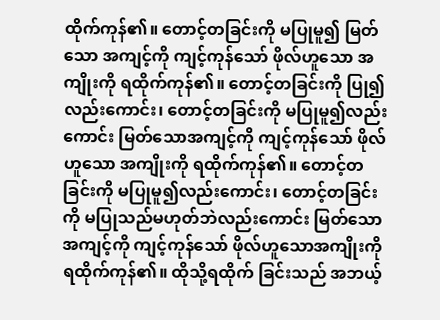ထိုက်ကုန်၏။ တောင့်တခြင်းကို မပြုမူ၍ မြတ်သော အကျင့်ကို ကျင့်ကုန်သော် ဖိုလ်ဟူသော အကျိုးကို ရထိုက်ကုန်၏။ တောင့်တခြင်းကို ပြု၍လည်းကောင်း၊ တောင့်တခြင်းကို မပြုမူ၍လည်းကောင်း မြတ်သောအကျင့်ကို ကျင့်ကုန်သော် ဖိုလ် ဟူသော အကျိုးကို ရထိုက်ကုန်၏။ တောင့်တခြင်းကို မပြုမူ၍လည်းကောင်း၊ တောင့်တခြင်းကို မပြုသည်မဟုတ်ဘဲလည်းကောင်း မြတ်သောအကျင့်ကို ကျင့်ကုန်သော် ဖိုလ်ဟူသောအကျိုးကို ရထိုက်ကုန်၏။ ထိုသို့ရထိုက် ခြင်းသည် အဘယ့်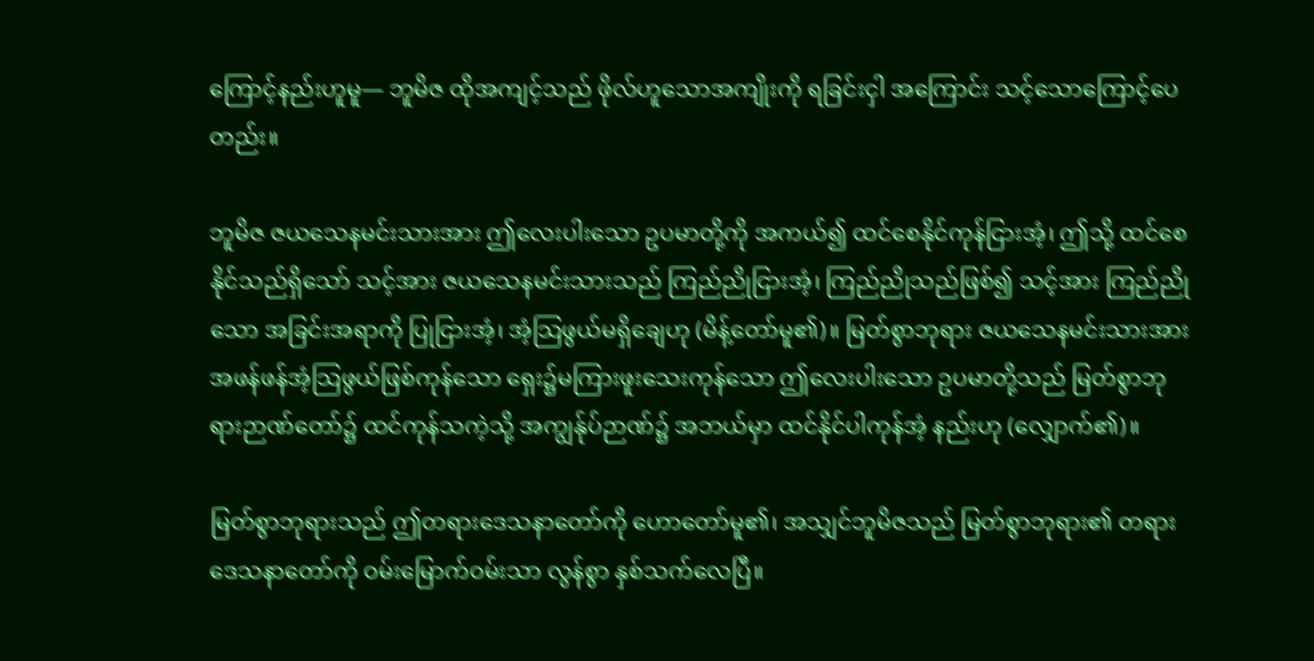ကြောင့်နည်းဟူမူ— ဘူမိဇ ထိုအကျင့်သည် ဖိုလ်ဟူသောအကျိုးကို ရခြင်းငှါ အကြောင်း သင့်သောကြောင့်ပေတည်း။

ဘူမိဇ ဇယသေနမင်းသားအား ဤလေးပါးသော ဥပမာတို့ကို အကယ်၍ ထင်စေနိုင်ကုန်ငြားအံ့၊ ဤသို့ ထင်စေနိုင်သည်ရှိသော် သင့်အား ဇယသေနမင်းသားသည် ကြည်ညိုငြားအံ့၊ ကြည်ညိုသည်ဖြစ်၍ သင့်အား ကြည်ညိုသော အခြင်းအရာကို ပြုငြားအံ့၊ အံ့သြဖွယ်မရှိချေဟု (မိန့်တော်မူ၏)။ မြတ်စွာဘုရား ဇယသေနမင်းသားအား အဖန်ဖန်အံ့သြဖွယ်ဖြစ်ကုန်သော ရှေး၌မကြားဖူးသေးကုန်သော ဤလေးပါးသော ဥပမာတို့သည် မြတ်စွာဘုရားဉာဏ်တော်၌ ထင်ကုန်သကဲ့သို့ အကျွန်ုပ်ဉာဏ်၌ အဘယ်မှာ ထင်နိုင်ပါကုန်အံ့ နည်းဟု (လျှောက်၏)။

မြတ်စွာဘုရားသည် ဤတရားဒေသနာတော်ကို ဟောတော်မူ၏၊ အသျှင်ဘူမိဇသည် မြတ်စွာဘုရား၏ တရားဒေသနာတော်ကို ဝမ်းမြောက်ဝမ်းသာ လွန်စွာ နှစ်သက်လေပြီ။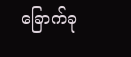ခြောက်ခု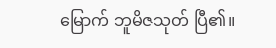မြောက် ဘူမိဇသုတ် ပြီ၏။